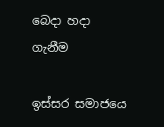බෙදා හදා ගැනීම

ඉස්සර සමාජයෙ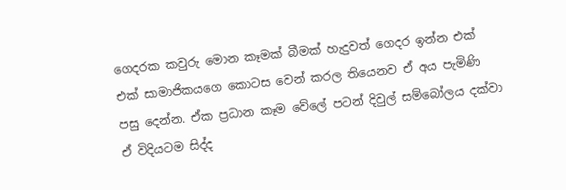ගෙදරක කවුරු මොන කෑමක් බීමක් හැදුවත් ගෙදර ඉන්න එක් එක් සාමාජිකයගෙ කොටස වෙන් කරල තියෙනව ඒ අය පැමිණි පසු දෙන්න. ඒක ප්‍රධාන කෑම වේලේ පටන් දිවුල් සම්බෝලය දක්වා ඒ විදියටම සිද්ද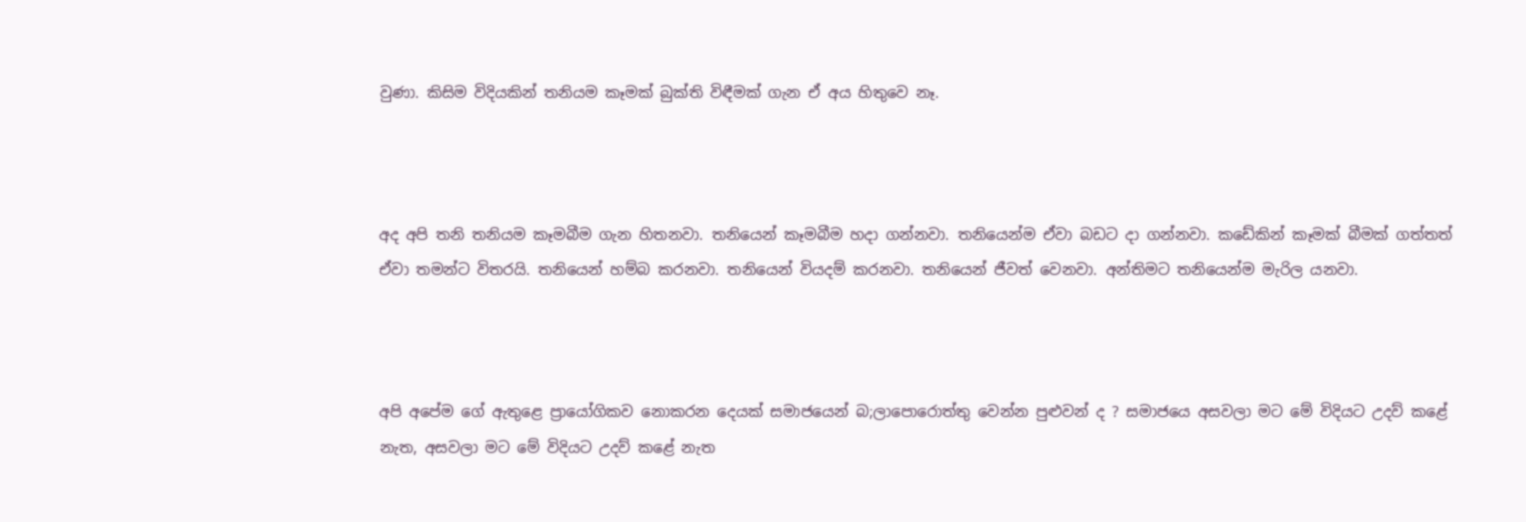වුණා. කිසිම විදියකින් තනියම කෑමක් බුක්ති විඳීමක් ගැන ඒ අය හිතුවෙ නෑ.



අද අපි තනි තනියම කෑමබීම ගැන හිතනවා. තනියෙන් කෑමබීම හදා ගන්නවා. තනියෙන්ම ඒවා බඩට දා ගන්නවා. කඩේකින් කෑමක් බීමක් ගත්තත් ඒවා තමන්ට විතරයි. තනියෙන් හම්බ කරනවා. තනියෙන් වියදම් කරනවා. තනියෙන් ජීවත් වෙනවා. අන්තිමට තනියෙන්ම මැරිල යනවා.



අපි අපේම ගේ ඇතුළෙ ප්‍රායෝගිකව නොකරන දෙයක් සමාජයෙන් බ;ලාපොරොත්තු වෙන්න පුළුවන් ද ? සමාජයෙ අසවලා මට මේ විදියට උදව් කළේ නැත, අසවලා මට මේ විදියට උදව් කළේ නැත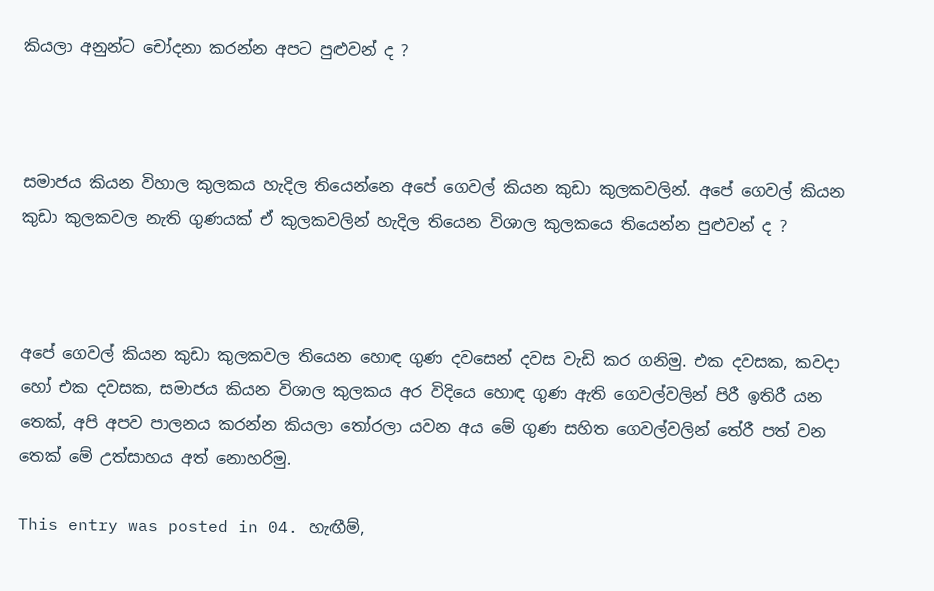කියලා අනුන්ට චෝදනා කරන්න අපට පුළුවන් ද ?



සමාජය කියන විහාල කුලකය හැදිල තියෙන්නෙ අපේ ගෙවල් කියන කුඩා කුලකවලින්. අපේ ගෙවල් කියන කුඩා කුලකවල නැති ගුණයක් ඒ කුලකවලින් හැදිල තියෙන විශාල කුලකයෙ තියෙන්න පුළුවන් ද ?



අපේ ගෙවල් කියන කුඩා කුලකවල තියෙන හොඳ ගුණ දවසෙන් දවස වැඩි කර ගනිමු. එක දවසක, කවදා හෝ එක දවසක, සමාජය කියන විශාල කුලකය අර විදියෙ හොඳ ගුණ ඇති ගෙවල්වලින් පිරී ඉතිරී යන තෙක්, අපි අපව පාලනය කරන්න කියලා තෝරලා යවන අය මේ ගුණ සහිත ගෙවල්වලින් තේරී පත් වන තෙක් මේ උත්සාහය අත් නොහරිමු.

This entry was posted in 04. හැඟීම්,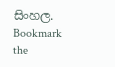සිංහල. Bookmark the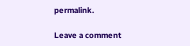permalink.

Leave a comment